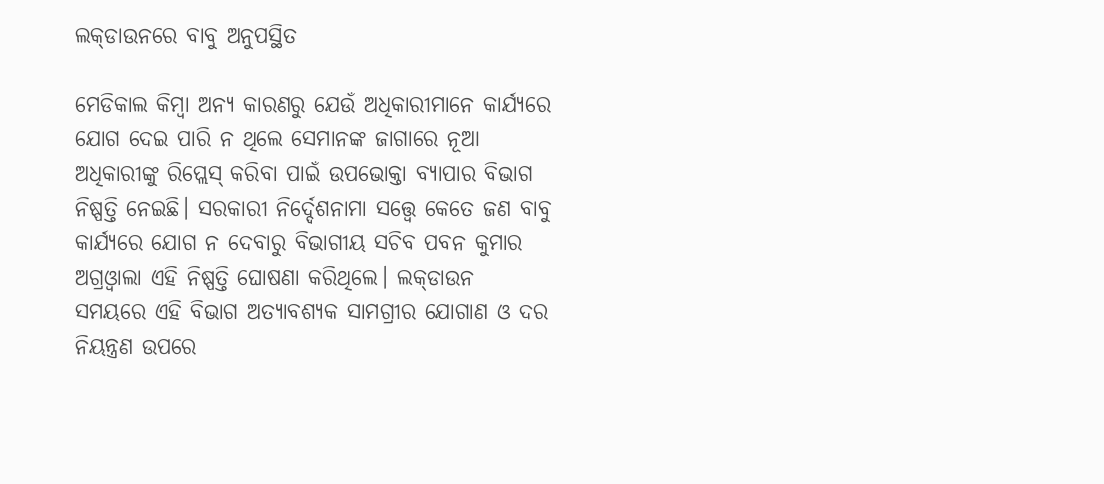ଲକ୍‌ଡାଉନରେ ବାବୁ ଅନୁପସ୍ଥିତ

ମେଡିକାଲ କିମ୍ବା ଅନ୍ୟ କାରଣରୁ ଯେଉଁ ଅଧିକାରୀମାନେ କାର୍ଯ୍ୟରେ ଯୋଗ ଦେଇ ପାରି ନ ଥିଲେ ସେମାନଙ୍କ ଜାଗାରେ ନୂଆ ଅଧିକାରୀଙ୍କୁ ରିପ୍ଲେସ୍‌ କରିବା ପାଇଁ ଉପଭୋକ୍ତା ବ୍ୟାପାର ବିଭାଗ ନିଷ୍ପତ୍ତି ନେଇଛି। ସରକାରୀ ନିର୍ଦ୍ଦେଶନାମା ସତ୍ତ୍ୱେ କେତେ ଜଣ ବାବୁ କାର୍ଯ୍ୟରେ ଯୋଗ ନ ଦେବାରୁ ବିଭାଗୀୟ ସଚିବ ପବନ କୁମାର ଅଗ୍ରଓ୍ବାଲା ଏହି ନିଷ୍ପତ୍ତି ଘୋଷଣା କରିଥିଲେ। ଲକ୍‌ଡାଉନ ସମୟରେ ଏହି ବିଭାଗ ଅତ୍ୟାବଶ୍ୟକ ସାମଗ୍ରୀର ଯୋଗାଣ ଓ ଦର ନିୟନ୍ତ୍ରଣ ଉପରେ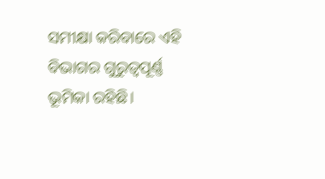ସମୀକ୍ଷା କରିବାରେ ଏହି ବିଭାଗର ଗୁରୁତ୍ୱପୂର୍ଣ୍ଣ ଭୂମିକା ରହିଛି।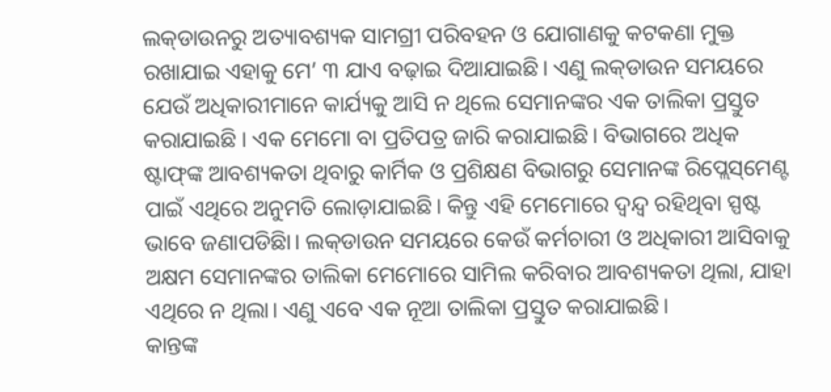ଲକ୍‌ଡାଉନରୁ ଅତ୍ୟାବଶ୍ୟକ ସାମଗ୍ରୀ ପରିବହନ ଓ ଯୋଗାଣକୁ କଟକଣା ମୁକ୍ତ ରଖାଯାଇ ଏହାକୁ ମେ’ ୩ ଯାଏ ବଢ଼ାଇ ଦିଆଯାଇଛି। ଏଣୁ ଲକ୍‌ଡାଉନ ସମୟରେ ଯେଉଁ ଅଧିକାରୀମାନେ କାର୍ଯ୍ୟକୁ ଆସି ନ ଥିଲେ ସେମାନଙ୍କର ଏକ ତାଲିକା ପ୍ରସ୍ତୁତ କରାଯାଇଛି । ଏକ ମେମୋ ବା ପ୍ରତିପତ୍ର ଜାରି କରାଯାଇଛି। ବିଭାଗରେ ଅଧିକ ଷ୍ଟାଫ୍‌ଙ୍କ ଆବଶ୍ୟକତା ଥିବାରୁ କାର୍ମିକ ଓ ପ୍ରଶିକ୍ଷଣ ବିଭାଗରୁ ସେମାନଙ୍କ ରିପ୍ଲେସ୍‌ମେଣ୍ଟ ପାଇଁ ଏଥିରେ ଅନୁମତି ଲୋଡ଼ାଯାଇଛି। କିନ୍ତୁ ଏହି ମେମୋରେ ଦ୍ୱନ୍ଦ୍ୱ ରହିଥିବା ସ୍ପଷ୍ଟ ଭାବେ ଜଣାପଡିଛିା। ଲକ୍‌ଡାଉନ ସମୟରେ କେଉଁ କର୍ମଚାରୀ ଓ ଅଧିକାରୀ ଆସିବାକୁ ଅକ୍ଷମ ସେମାନଙ୍କର ତାଲିକା ମେମୋରେ ସାମିଲ କରିବାର ଆବଶ୍ୟକତା ଥିଲା, ଯାହା ଏଥିରେ ନ ଥିଲା। ଏଣୁ ଏବେ ଏକ ନୂଆ ତାଲିକା ପ୍ରସ୍ତୁତ କରାଯାଇଛି।
କାନ୍ତଙ୍କ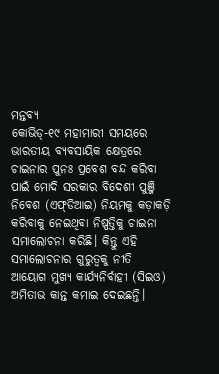ମନ୍ତବ୍ୟ
କୋଭିଡ୍‌-୧୯ ମହାମାରୀ ସମୟରେ ଭାରତୀୟ ବ୍ୟବସାୟିକ କ୍ଷେତ୍ରରେ ଚାଇନାର ପୁନଃ ପ୍ରବେଶ ବନ୍ଦ କରିବା ପାଇଁ ମୋଦି ସରକାର ବିଦେଶୀ ପୁଞ୍ଜି ନିବେଶ (ଏଫ୍‌ଡିଆଇ) ନିୟମକୁ କଡ଼ାକଡ଼ି କରିବାକୁ ନେଇଥିବା ନିଷ୍ପତ୍ତିକୁ ଚାଇନା ସମାଲୋଚନା କରିଛି। କିନ୍ତୁ ଏହି ସମାଲୋଚନାର ଗୁରୁତ୍ୱକୁ ନୀତି ଆୟୋଗ ମୁଖ୍ୟ କାର୍ଯ୍ୟନିର୍ବାହୀ (ସିଇଓ) ଅମିତାଭ କାନ୍ତ କମାଇ ଦେଇଛନ୍ତି।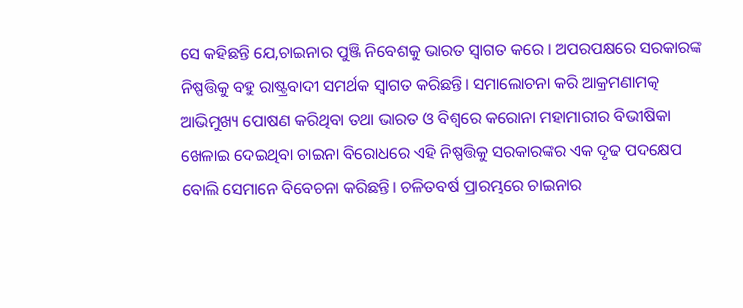ସେ କହିଛନ୍ତି ଯେ,ଚାଇନାର ପୁଞ୍ଜି ନିବେଶକୁ ଭାରତ ସ୍ବାଗତ କରେ । ଅପରପକ୍ଷରେ ସରକାରଙ୍କ ନିଷ୍ପତ୍ତିକୁ ବହୁ ରାଷ୍ଟ୍ରବାଦୀ ସମର୍ଥକ ସ୍ବାଗତ କରିଛନ୍ତି। ସମାଲୋଚନା କରି ଆକ୍ରମଣାମତ୍କ ଆଭିମୁଖ୍ୟ ପୋଷଣ କରିଥିବା ତଥା ଭାରତ ଓ ବିଶ୍ୱରେ କରୋନା ମହାମାରୀର ବିଭୀଷିକା ଖେଳାଇ ଦେଇଥିବା ଚାଇନା ବିରୋଧରେ ଏହି ନିଷ୍ପତ୍ତିକୁ ସରକାରଙ୍କର ଏକ ଦୃଢ ପଦକ୍ଷେପ ବୋଲି ସେମାନେ ବିବେଚନା କରିଛନ୍ତି। ଚଳିତବର୍ଷ ପ୍ରାରମ୍ଭରେ ଚାଇନାର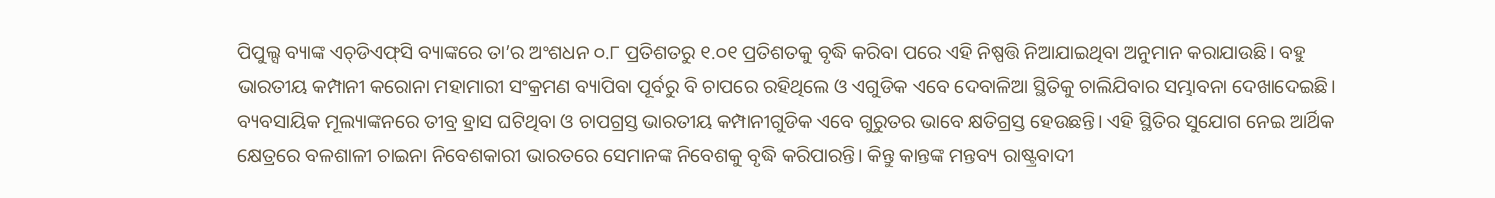ପିପୁଲ୍ସ ବ୍ୟାଙ୍କ ଏଚ୍‌ଡିଏଫ୍‌ସି ବ୍ୟାଙ୍କରେ ତା’ର ଅଂଶଧନ ୦.୮ ପ୍ରତିଶତରୁ ୧.୦୧ ପ୍ରତିଶତକୁ ବୃଦ୍ଧି କରିବା ପରେ ଏହି ନିଷ୍ପତ୍ତି ନିଆଯାଇଥିବା ଅନୁମାନ କରାଯାଉଛି। ବହୁ ଭାରତୀୟ କମ୍ପାନୀ କରୋନା ମହାମାରୀ ସଂକ୍ରମଣ ବ୍ୟାପିବା ପୂର୍ବରୁ ବି ଚାପରେ ରହିଥିଲେ ଓ ଏଗୁଡିକ ଏବେ ଦେବାଳିଆ ସ୍ଥିତିକୁ ଚାଲିଯିବାର ସମ୍ଭାବନା ଦେଖାଦେଇଛି। ବ୍ୟବସାୟିକ ମୂଲ୍ୟାଙ୍କନରେ ତୀବ୍ର ହ୍ରାସ ଘଟିଥିବା ଓ ଚାପଗ୍ରସ୍ତ ଭାରତୀୟ କମ୍ପାନୀଗୁଡିକ ଏବେ ଗୁରୁତର ଭାବେ କ୍ଷତିଗ୍ରସ୍ତ ହେଉଛନ୍ତି। ଏହି ସ୍ଥିତିର ସୁଯୋଗ ନେଇ ଆର୍ଥିକ କ୍ଷେତ୍ରରେ ବଳଶାଳୀ ଚାଇନା ନିବେଶକାରୀ ଭାରତରେ ସେମାନଙ୍କ ନିବେଶକୁ ବୃଦ୍ଧି କରିପାରନ୍ତି। କିନ୍ତୁ କାନ୍ତଙ୍କ ମନ୍ତବ୍ୟ ରାଷ୍ଟ୍ରବାଦୀ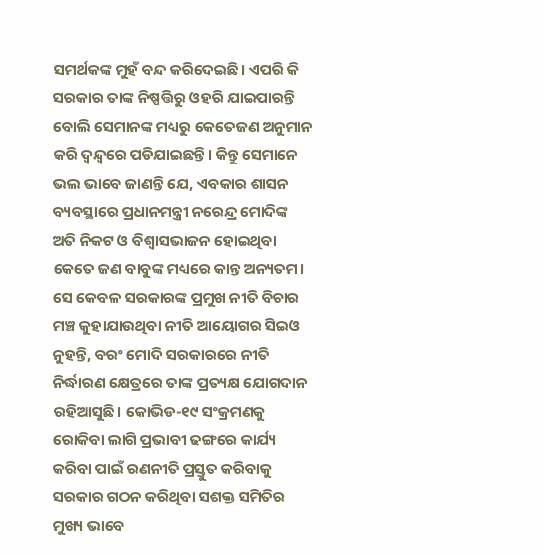ସମର୍ଥକଙ୍କ ମୁହଁ ବନ୍ଦ କରିଦେଇଛି। ଏପରି କି ସରକାର ତାଙ୍କ ନିଷ୍ପତ୍ତିରୁ ଓହରି ଯାଇପାରନ୍ତି ବୋଲି ସେମାନଙ୍କ ମଧ୍ୟରୁ କେତେଜଣ ଅନୁମାନ କରି ଦ୍ୱନ୍ଦ୍ୱରେ ପଡିଯାଇଛନ୍ତି। କିନ୍ତୁ ସେମାନେ ଭଲ ଭାବେ ଜାଣନ୍ତି ଯେ, ଏବକାର ଶାସନ ବ୍ୟବସ୍ଥାରେ ପ୍ରଧାନମନ୍ତ୍ରୀ ନରେନ୍ଦ୍ର ମୋଦିଙ୍କ ଅତି ନିକଟ ଓ ବିଶ୍ୱାସଭାଜନ ହୋଇଥିବା କେତେ ଜଣ ବାବୁଙ୍କ ମଧ୍ୟରେ କାନ୍ତ ଅନ୍ୟତମ। ସେ କେବଳ ସରକାରଙ୍କ ପ୍ରମୁଖ ନୀତି ବିଚାର ମଞ୍ଚ କୁହାଯାଉଥିବା ନୀତି ଆୟୋଗର ସିଇଓ ନୁହନ୍ତି, ବରଂ ମୋଦି ସରକାରରେ ନୀତି ନିର୍ଦ୍ଧାରଣ କ୍ଷେତ୍ରରେ ତାଙ୍କ ପ୍ରତ୍ୟକ୍ଷ ଯୋଗଦାନ ରହିଆସୁଛି। କୋଭିଡ-୧୯ ସଂକ୍ରମଣକୁ ରୋକିବା ଲାଗି ପ୍ରଭାବୀ ଢଙ୍ଗରେ କାର୍ଯ୍ୟ କରିବା ପାଇଁ ରଣନୀତି ପ୍ରସ୍ତୁତ କରିବାକୁ ସରକାର ଗଠନ କରିଥିବା ସଶକ୍ତ ସମିତିର ମୁଖ୍ୟ ଭାବେ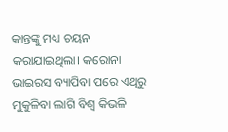କାନ୍ତଙ୍କୁ ମଧ୍ୟ ଚୟନ କରାଯାଇଥିଲା। କରୋନା ଭାଇରସ ବ୍ୟାପିବା ପରେ ଏଥିରୁ ମୁକୁଳିବା ଲାଗି ବିଶ୍ୱ କିଭଳି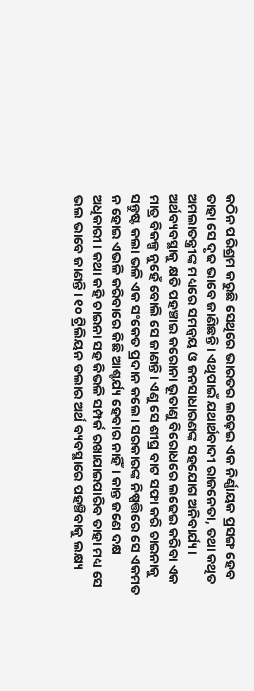କଠିନ ପରିଶ୍ରମ କରୁଛି ସେଥିରେ ଭାରତର ଲଢ଼େଇ ଏକ ନିର୍ଣ୍ଣାୟକ ପ୍ରସଙ୍ଗ ହେବ ତାହା ସେ ଦୃଢ ଭାବେ ଜାଣିଛନ୍ତି। ଏଥିପାଇଁ ଯଥାର୍ଥବାଦୀ ରାଜନେତା, ତଥା କଥିତ ଅମଲାତନ୍ତ୍ରୀଙ୍କ ମଧ୍ୟରେ ସମନ୍ବୟ ଓ ଜନସାଧାରଣଙ୍କ ସହଯୋଗ ଅନିବାର୍ଯ୍ୟ। ଅର୍ଥବ୍ୟବସ୍ଥାକୁ କ୍ଷତି ପହଞ୍ଚାଇ କରୋନା ଭୂତାଣୁ ବିରୋଧରେ ଲଢେଇ କରିବା ଏକ ମାତ୍ର ବିକଳ୍ପ ନୁହେଁ ବୋଲି ସେ ଜାଣନ୍ତି। ଏଣୁ ସେ ଶୀଘ୍ର ବାଟ ସଫା କରି ଚାଇନାକୁ ସନ୍ତୁଷ୍ଟ କଲା ଭଳି ଏକ ସଂକେତ ପ୍ରଦାନ କଲେ। ସରକାରଙ୍କ ନିଷ୍ପତ୍ତିରେ ସେ ଏକମତ ନ ହୋଇ ଏଭଳି କରିବାରେ କିଛି ଆଶ୍ଚର୍ଯ୍ୟ ହେବାର ନାହିଁ। କାନ୍ତ ଜଣେ ଦକ୍ଷ ଅଧିକାରୀ। କଥା କହି ଚାଇନା ସହ କିଭଳି ସମ୍ପର୍କ ରଖାଯାଇପାରିବ ତାହା ମଧ୍ୟ ସେ ଭଲ ଭାବେ ଜାଣନ୍ତି। ୧୦ ଟ୍ରିଲିୟନ ଡଲାର ଅର୍ଥ ବ୍ୟବସ୍ଥାରେ ପହଞ୍ଚିବାକୁ ଲକ୍ଷ୍ୟ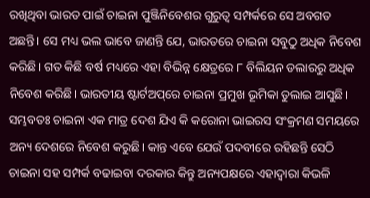ରଖିଥିବା ଭାରତ ପାଇଁ ଚାଇନା ପୁଞ୍ଜିନିବେଶର ଗୁରୁତ୍ୱ ସମ୍ପର୍କରେ ସେ ଅବଗତ ଅଛନ୍ତି। ସେ ମଧ୍ୟ ଭଲ ଭାବେ ଜାଣନ୍ତି ଯେ, ଭାରତରେ ଚାଇନା ସବୁଠୁ ଅଧିକ ନିବେଶ କରିଛି। ଗତ କିଛି ବର୍ଷ ମଧ୍ୟରେ ଏହା ବିଭିନ୍ନ କ୍ଷେତ୍ରରେ ୮ ବିଲିୟନ ଡଲାରରୁ ଅଧିକ ନିବେଶ କରିଛି। ଭାରତୀୟ ଷ୍ଟାର୍ଟଅପ୍‌ରେ ଚାଇନା ପ୍ରମୁଖ ଭୂମିକା ତୁଲାଇ ଆସୁଛି। ସମ୍ଭବତଃ ଚାଇନା ଏକ ମାତ୍ର ଦେଶ ଯିଏ କି କରୋନା ଭାଇରସ ସଂକ୍ରମଣ ସମୟରେ ଅନ୍ୟ ଦେଶରେ ନିବେଶ କରୁଛି। କାନ୍ତ ଏବେ ଯେଉଁ ପଦବୀରେ ରହିଛନ୍ତି ସେଠି ଚାଇନା ସହ ସମ୍ପର୍କ ବଢାଇବା ଦରକାର କିନ୍ତୁ ଅନ୍ୟପକ୍ଷରେ ଏହାଦ୍ୱାରା କିଭଳି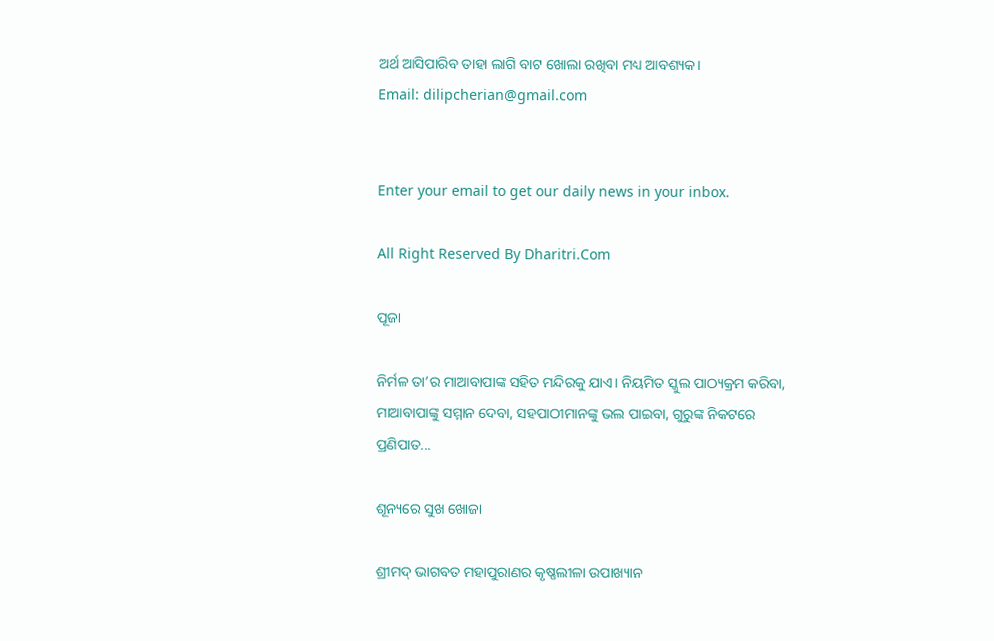ଅର୍ଥ ଆସିପାରିବ ତାହା ଲାଗି ବାଟ ଖୋଲା ରଖିବା ମଧ୍ୟ ଆବଶ୍ୟକ।
Email: dilipcherian@gmail.com


Enter your email to get our daily news in your inbox.

All Right Reserved By Dharitri.Com

ପୂଜା

ନିର୍ମଳ ତା’ର ମାଆବାପାଙ୍କ ସହିତ ମନ୍ଦିରକୁ ଯାଏ। ନିୟମିତ ସ୍କୁଲ ପାଠ୍ୟକ୍ରମ କରିବା, ମାଆବାପାଙ୍କୁ ସମ୍ମାନ ଦେବା, ସହପାଠୀମାନଙ୍କୁ ଭଲ ପାଇବା, ଗୁରୁଙ୍କ ନିକଟରେ ପ୍ରଣିପାତ...

ଶୂନ୍ୟରେ ସୁଖ ଖୋଜା

ଶ୍ରୀମଦ୍‌ ଭାଗବତ ମହାପୁରାଣର କୃଷ୍ଣଲୀଳା ଉପାଖ୍ୟାନ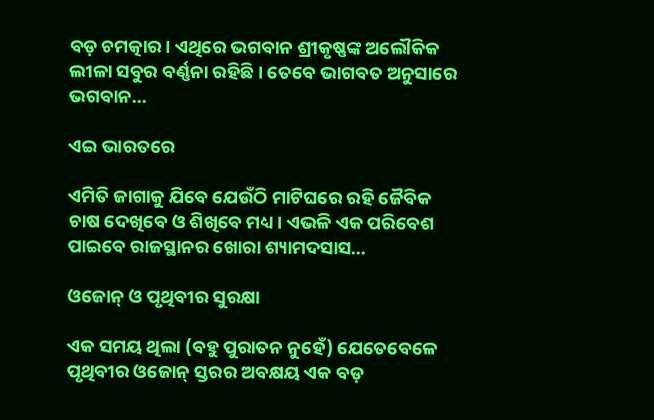ବଡ଼ ଚମତ୍କାର। ଏଥିରେ ଭଗବାନ ଶ୍ରୀକୃଷ୍ଣଙ୍କ ଅଲୌକିକ ଲୀଳା ସବୁର ବର୍ଣ୍ଣନା ରହିଛି। ତେବେ ଭାଗବତ ଅନୁସାରେ ଭଗବାନ...

ଏଇ ଭାରତରେ

ଏମିତି ଜାଗାକୁ ଯିବେ ଯେଉଁଠି ମାଟିଘରେ ରହି ଜୈବିକ ଚାଷ ଦେଖିବେ ଓ ଶିଖିବେ ମଧ୍ୟ। ଏଭଳି ଏକ ପରିବେଶ ପାଇବେ ରାଜସ୍ଥାନର ଖୋରା ଶ୍ୟାମଦସାସ...

ଓଜୋନ୍‌ ଓ ପୃଥିବୀର ସୁରକ୍ଷା

ଏକ ସମୟ ଥିଲା (ବହୁ ପୁରାତନ ନୁହେଁ) ଯେତେବେଳେ ପୃଥିବୀର ଓଜୋନ୍‌ ସ୍ତରର ଅବକ୍ଷୟ ଏକ ବଡ଼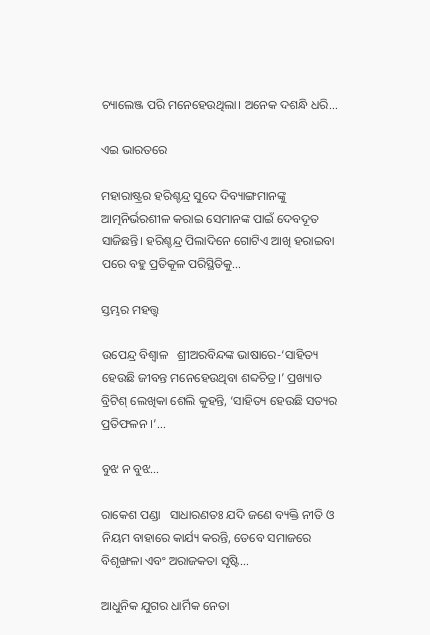ଚ୍ୟାଲେଞ୍ଜ ପରି ମନେହେଉଥିଲା। ଅନେକ ଦଶନ୍ଧି ଧରି...

ଏଇ ଭାରତରେ

ମହାରାଷ୍ଟ୍ରର ହରିଶ୍ଚନ୍ଦ୍ର ସୁଦେ ଦିବ୍ୟାଙ୍ଗମାନଙ୍କୁ ଆତ୍ମନିର୍ଭରଶୀଳ କରାଇ ସେମାନଙ୍କ ପାଇଁ ଦେବଦୂତ ସାଜିଛନ୍ତି। ହରିଶ୍ଚନ୍ଦ୍ର ପିଲାଦିନେ ଗୋଟିଏ ଆଖି ହରାଇବା ପରେ ବହୁ ପ୍ରତିକୂଳ ପରିସ୍ଥିତିକୁ...

ସ୍ତମ୍ଭର ମହତ୍ତ୍ୱ

ଉପେନ୍ଦ୍ର ବିଶ୍ୱାଳ   ଶ୍ରୀଅରବିନ୍ଦଙ୍କ ଭାଷାରେ-‘ସାହିତ୍ୟ ହେଉଛି ଜୀବନ୍ତ ମନେହେଉଥିବା ଶବ୍ଦଚିତ୍ର।’ ପ୍ରଖ୍ୟାତ ବ୍ରିଟିଶ୍‌ ଲେଖିକା ଶେଲି କୁହନ୍ତି, ‘ସାହିତ୍ୟ ହେଉଛି ସତ୍ୟର ପ୍ରତିଫଳନ ।’...

ବୁଝ ନ ବୁଝ…

ରାକେଶ ପଣ୍ଡା   ସାଧାରଣତଃ ଯଦି ଜଣେ ବ୍ୟକ୍ତି ନୀତି ଓ ନିୟମ ବାହାରେ କାର୍ଯ୍ୟ କରନ୍ତି, ତେବେ ସମାଜରେ ବିଶୃଙ୍ଖଳା ଏବଂ ଅରାଜକତା ସୃଷ୍ଟି...

ଆଧୁନିକ ଯୁଗର ଧାର୍ମିକ ନେତା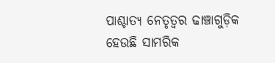ପାଶ୍ଚାତ୍ୟ ନେତୃତ୍ୱର ଢାଞ୍ଚାଗୁଡ଼ିକ ହେଉଛି ସାମରିକ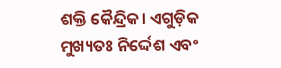ଶକ୍ତି କୈନ୍ଦ୍ରିକ। ଏଗୁଡ଼ିକ ମୁଖ୍ୟତଃ ନିର୍ଦ୍ଦେଶ ଏବଂ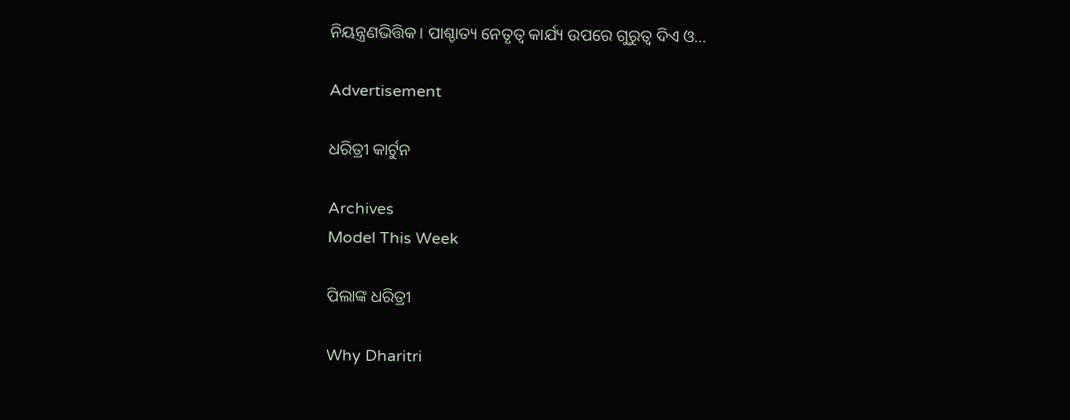ନିୟନ୍ତ୍ରଣଭିତ୍ତିକ। ପାଶ୍ଚାତ୍ୟ ନେତୃତ୍ୱ କାର୍ଯ୍ୟ ଉପରେ ଗୁରୁତ୍ୱ ଦିଏ ଓ...

Advertisement

ଧରିତ୍ରୀ କାର୍ଟୁନ

Archives
Model This Week

ପିଲାଙ୍କ ଧରିତ୍ରୀ

Why Dharitri